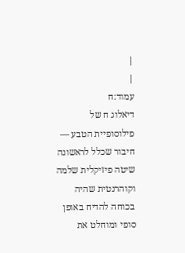|
|
עמוד:ח
דיאלוג ח של פילוסופיית הטבע — חיבור שכלל לראשונה שיטה פיזיקלית שלמה וקוהרנטית שהיה בכוחה להדיח באופן סופי ומוחלט את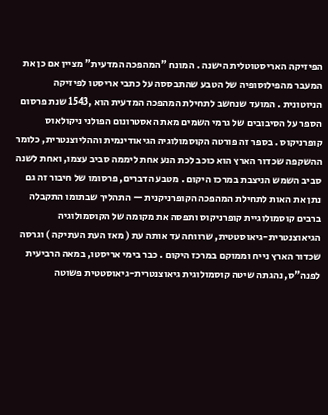הפיזיקה האריסטוטלית הישנה . המונח "המהפכה המדעית" מציין אם כן את המעבר מהפילוסופיה של הטבע שהתבססה על כתבי אריסטו לפיזיקה הניוטונית . המועד שנחשב לתחילת המהפכה המדעית הוא ,1543 שנת פרסום הספר על הסיבובים של גרמי השמים מאת האסטרונום הפולני ניקולאוס קופרניקוס . בספר זה פורטה הקוסמולוגיה הגיאודינמית וההליוצנטרית, כלומר ההשקפה שכדור הארץ הוא כוכב לכת הנע אחת ליממה סביב עצמו, ואחת לשנה סביב השמש הניצבת במרכז היקום . מטבע הדברים, פרסומו של חיבור זה גם נתן את האות לתחילת המהפכה הקופרניקנית — התהליך שבתומו התקבלה ברבים קוסמולוגיית קופרניקוס ותפסה את מקומה של הקוסמולוגיה הגיאוצנטרית-גיאוסטטית, שרווחה עד אותה עת ( מאז העת העתיקה ) וגרסה שכדור הארץ נייח וממוקם במרכז היקום . כבר בימי אריסטו, במאה הרביעית לפנה"ס, נהגתה שיטה קוסמולוגית גיאוצנטרית-גיאוסטטית פשוטה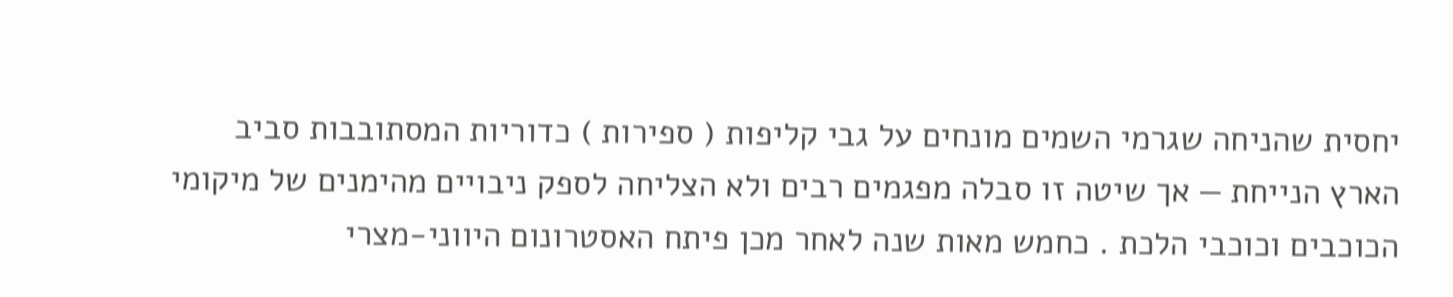יחסית שהניחה שגרמי השמים מונחים על גבי קליפות ( ספירות ) כדוריות המסתובבות סביב הארץ הנייחת — אך שיטה זו סבלה מפגמים רבים ולא הצליחה לספק ניבויים מהימנים של מיקומי הכוכבים וכוכבי הלכת . כחמש מאות שנה לאחר מכן פיתח האסטרונום היווני-מצרי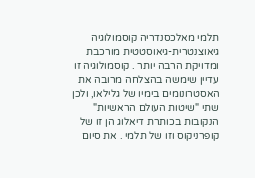תלמי מאלכסנדריה קוסמולוגיה גיאוצנטרית-גיאוסטטית מורכבת ומדויקת הרבה יותר . קוסמולוגיה זו עדיין שימשה בהצלחה מרובה את האסטרונומים בימיו של גלילאו, ולכן שתי "שיטות העולם הראשיות" הנקובות בכותרת דיאלוג הן זו של קופרניקוס וזו של תלמי . את סיום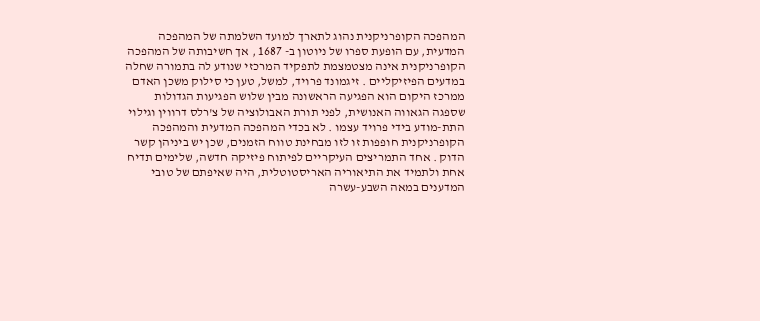המהפכה הקופרניקנית נהוג לתארך למועד השלמתה של המהפכה המדעית, עם הופעת ספרו של ניוטון ב- 1687 , אך חשיבותה של המהפכה הקופרניקנית אינה מצטמצמת לתפקיד המרכזי שנודע לה בתמורה שחלה במדעים הפיזיקליים . זיגמונד פרויד, למשל, טען כי סילוק משכן האדם ממרכז היקום הוא הפגיעה הראשונה מבין שלוש הפגיעות הגדולות שספגה הגאווה האנושית, לפני תורת האבולוציה של צ'רלס דרווין וגילוי התת-מודע בידי פרויד עצמו . לא בכדי המהפכה המדעית והמהפכה הקופרניקנית חופפות זו לזו מבחינת טווח הזמנים, שכן יש ביניהן קשר הדוק . אחד התמריצים העיקריים לפיתוח פיזיקה חדשה, שלימים תדיח אחת ולתמיד את התיאוריה האריסטוטלית, היה שאיפתם של טובי המדענים במאה השבע-עשרה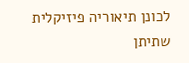לכונן תיאוריה פיזיקלית שתיתן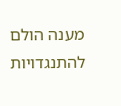מענה הולם להתנגדויות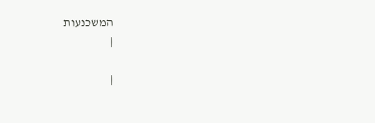המשכנעות
|

|